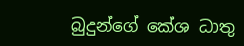බුදුන්ගේ කේශ ධාතු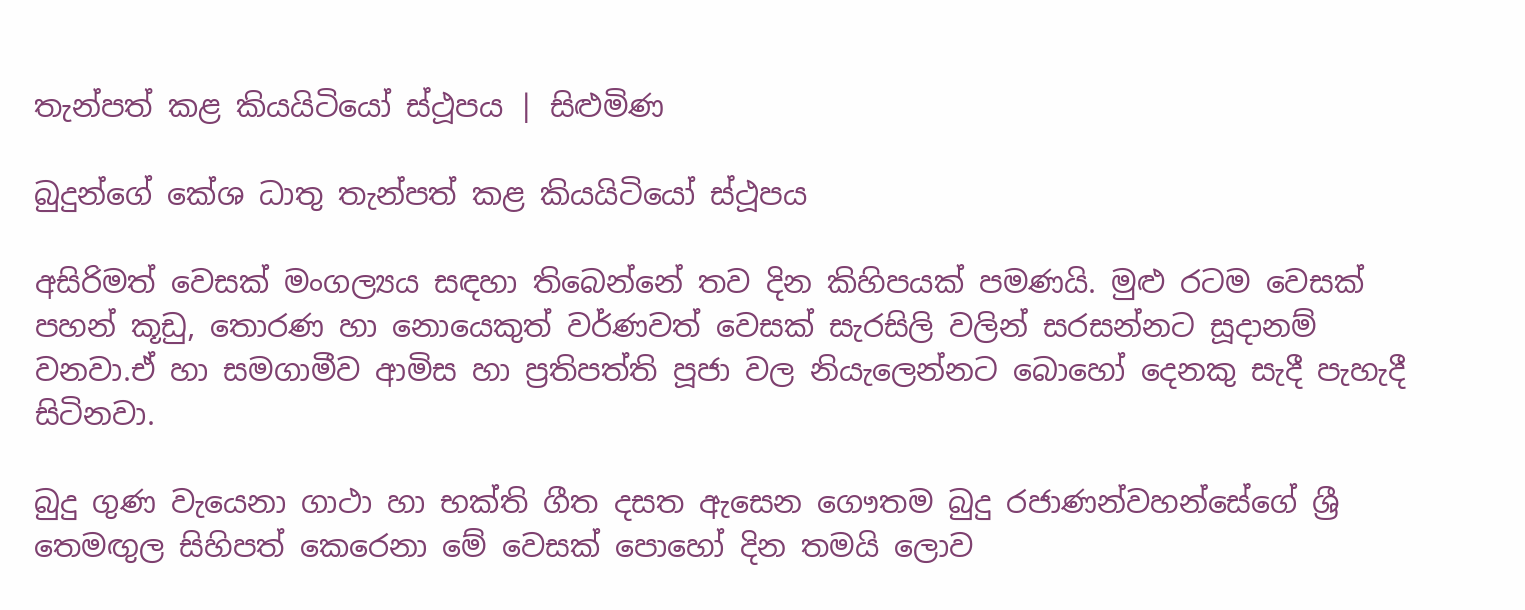තැන්පත් කළ කියයිටියෝ ස්ථූපය | සිළුමිණ

බුදුන්ගේ කේශ ධාතු තැන්පත් කළ කියයිටියෝ ස්ථූපය

අසිරිමත් වෙසක් මංගල්‍යය සඳහා තිබෙන්නේ තව දින කිහිපයක් පමණයි. මුළු රටම වෙසක් පහන් කූඩු, තොරණ හා නොයෙකුත් වර්ණවත් වෙසක් සැරසිලි වලින් සරසන්නට සූදානම් වනවා.ඒ හා සමගාමීව ආමිස හා ප්‍රතිපත්ති පූජා වල නියැලෙන්නට බොහෝ දෙනකු සැදී පැහැදී සිටිනවා.

බුදු ගුණ වැයෙනා ගාථා හා භක්ති ගීත දසත ඇසෙන ගෞතම බුදු රජාණන්වහන්සේගේ ශ්‍රී තෙමඟුල සිහිපත් කෙරෙනා මේ වෙසක් පොහෝ දින තමයි ලොව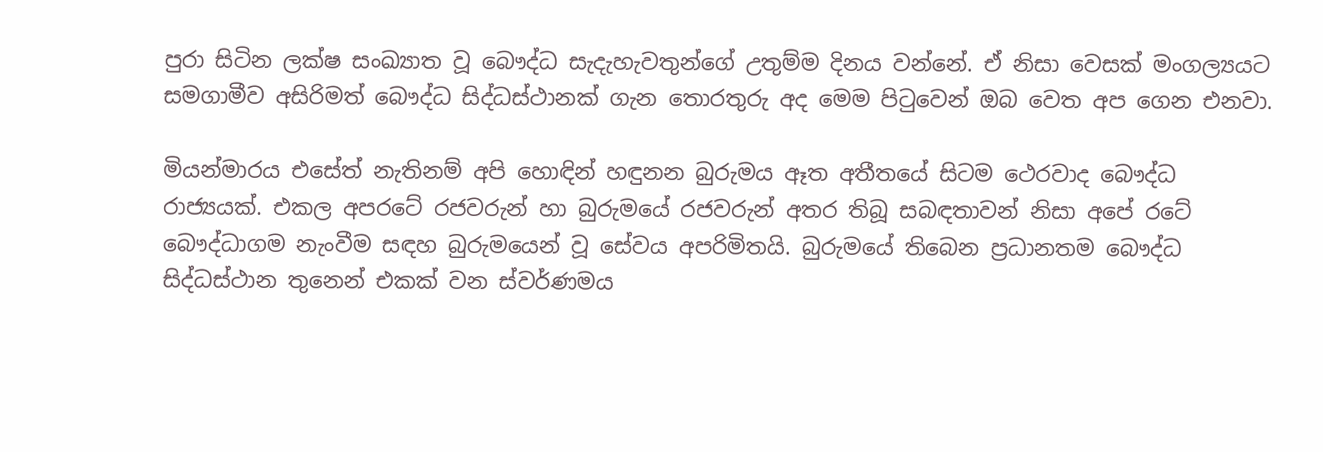පුරා සිටින ලක්ෂ සංඛ්‍යාත වූ බෞද්ධ සැදැහැවතුන්ගේ උතුම්ම දිනය වන්නේ. ඒ නිසා වෙසක් මංගල්‍යයට සමගාමීව අසිරිමත් බෞද්ධ සිද්ධස්ථානක් ගැන තොරතුරු අද මෙම පිටුවෙන් ඔබ වෙත අප ගෙන එනවා.

මියන්මාරය එසේත් නැතිනම් අපි හොඳින් හඳුනන බුරුමය ඈත අතීතයේ සිටම ථෙරවාද බෞද්ධ රාජ්‍යයක්. එකල අපරටේ රජවරුන් හා බුරුමයේ රජවරුන් අතර තිබූ සබඳතාවන් නිසා අපේ රටේ බෞද්ධාගම නැංවීම සඳහ බුරුමයෙන් වූ සේවය අපරිමිතයි. බුරුමයේ තිබෙන ප්‍රධානතම බෞද්ධ සිද්ධස්ථාන තුනෙන් එකක් වන ස්වර්ණමය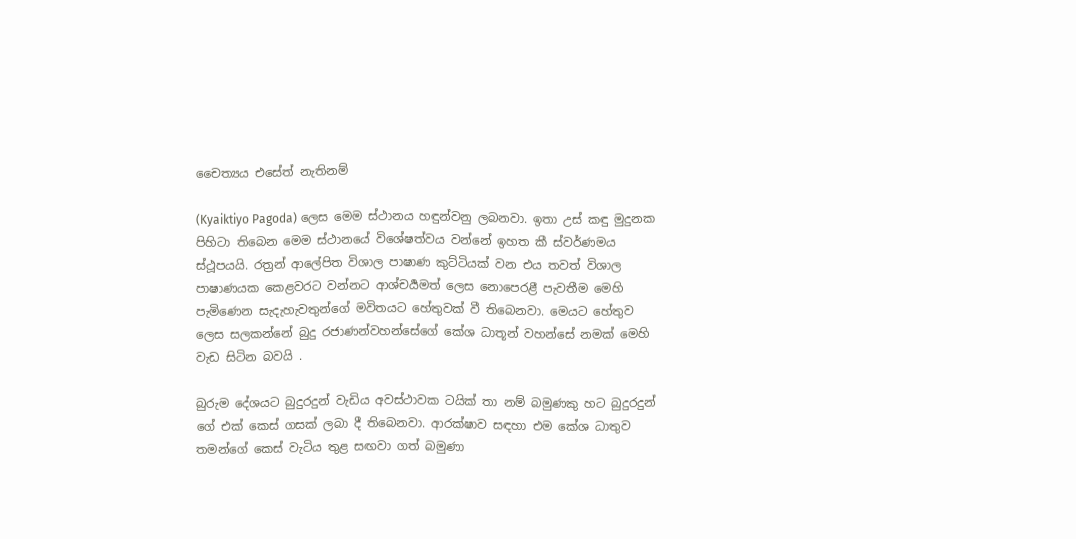චෛත්‍යය එසේත් නැතිනම්

(Kyaiktiyo Pagoda) ලෙස මෙම ස්ථානය හඳුන්වනු ලබනවා. ඉතා උස් කඳු මුදුනක පිහිටා තිබෙන මෙම ස්ථානයේ විශේෂත්වය වන්නේ ඉහත කී ස්වර්ණමය ස්ථූපයයි. රත්‍රන් ආලේපිත විශාල පාෂාණ කුට්ටියක් වන එය තවත් විශාල පාෂාණයක කෙළවරට වන්නට ආශ්චර්‍යමත් ලෙස නොපෙරළී පැවතීම මෙහි පැමිණෙන සැදැහැවතුන්ගේ මවිතයට හේතුවක් වී තිබෙනවා. මෙයට හේතුව ලෙස සලකන්නේ බුදු රජාණන්වහන්සේගේ කේශ ධාතූන් වහන්සේ නමක් මෙහි වැඩ සිටින බවයි .

බුරුම දේශයට බුදුරදුන් වැඩිය අවස්ථාවක ටයික් තා නම් බමුණකු හට බුදුරදුන් ගේ එක් කෙස් ගසක් ලබා දී තිබෙනවා. ආරක්ෂාව සඳහා එම කේශ ධාතුව තමන්ගේ කෙස් වැටිය තුළ සඟවා ගත් බමුණා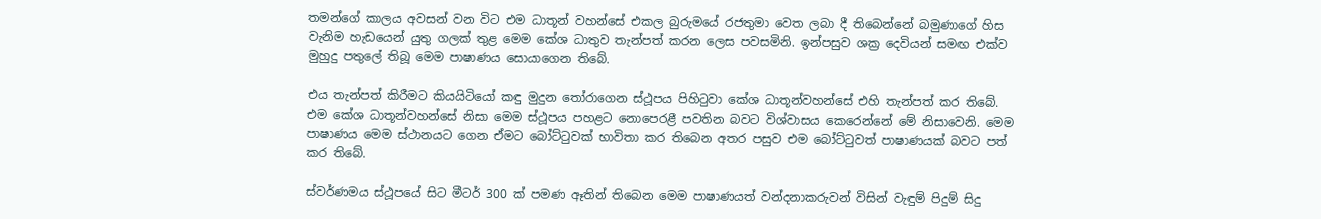තමන්ගේ කාලය අවසන් වන විට එම ධාතූන් වහන්සේ එකල බුරුමයේ රජතුමා වෙත ලබා දී තිබෙන්නේ බමුණාගේ හිස වැනිම හැඩයෙන් යුතු ගලක් තුළ මෙම කේශ ධාතුව තැන්පත් කරන ලෙස පවසමිනි. ඉන්පසුව ශක්‍ර දෙවියන් සමඟ එක්ව මුහුදු පතුලේ තිබූ මෙම පාෂාණය සොයාගෙන තිබේ.

එය තැන්පත් කිරීමට කියයිටියෝ කඳු මුදුන තෝරාගෙන ස්ථූපය පිහිටුවා කේශ ධාතූන්වහන්සේ එහි තැන්පත් කර තිබේ. එම කේශ ධාතූන්වහන්සේ නිසා මෙම ස්ථූපය පහළට නොපෙරළී පවතින බවට විශ්වාසය කෙරෙන්නේ මේ නිසාවෙනි. මෙම පාෂාණය මෙම ස්ථානයට ගෙන ඒමට බෝට්ටුවක් භාවිතා කර තිබෙන අතර පසුව එම බෝට්ටුවත් පාෂාණයක් බවට පත් කර තිබේ.

ස්වර්ණමය ස්ථූපයේ සිට මීටර් 300 ක් පමණ ඈතින් තිබෙන මෙම පාෂාණයත් වන්දනාකරුවන් විසින් වැඳුම් පිදුම් සිදු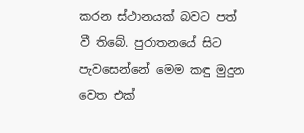කරන ස්ථානයක් බවට පත් වී තිබේ. පුරාතනයේ සිට පැවසෙන්නේ මෙම කඳු මුදුන වෙත එක්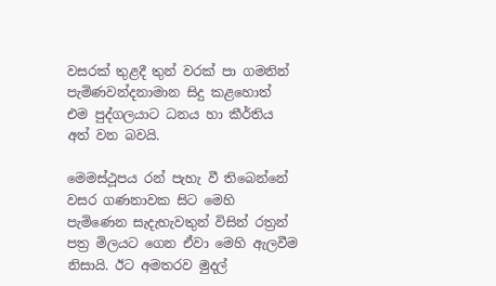වසරක් තුළදී තුන් වරක් පා ගමනින් පැමිණවන්දනාමාන සිදු කළහොත් එම පුද්ගලයාට ධනය හා කීර්තිය අත් වන බවයි.

මෙමස්ථූපය රන් පැහැ වී තිබෙන්නේ වසර ගණනාවක සිට මෙහි පැමිණෙන සැදැහැවතුන් විසින් රත්‍රන් පත්‍ර මිලයට ගෙන ඒවා මෙහි ඇලවීම නිසායි. ඊට අමතරව මුදල්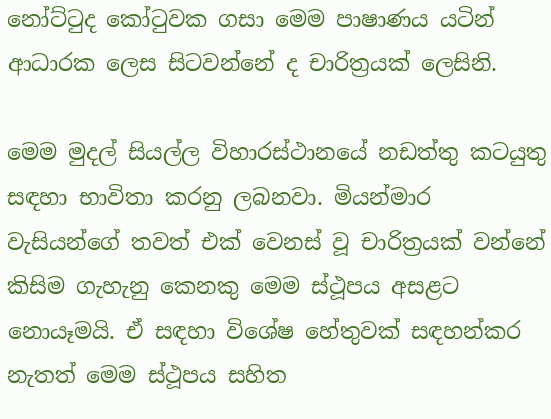නෝට්ටුද කෝටුවක ගසා මෙම පාෂාණය යටින් ආධාරක ලෙස සිටවන්නේ ද චාරිත්‍රයක් ලෙසිනි.

මෙම මුදල් සියල්ල විහාරස්ථානයේ නඩත්තු කටයුතු සඳහා භාවිතා කරනු ලබනවා. මියන්මාර වැසියන්ගේ තවත් එක් වෙනස් වූ චාරිත්‍රයක් වන්නේ කිසිම ගැහැනු කෙනකු මෙම ස්ථූපය අසළට නොයෑමයි. ඒ සඳහා විශේෂ හේතුවක් සඳහන්කර නැතත් මෙම ස්ථූපය සහිත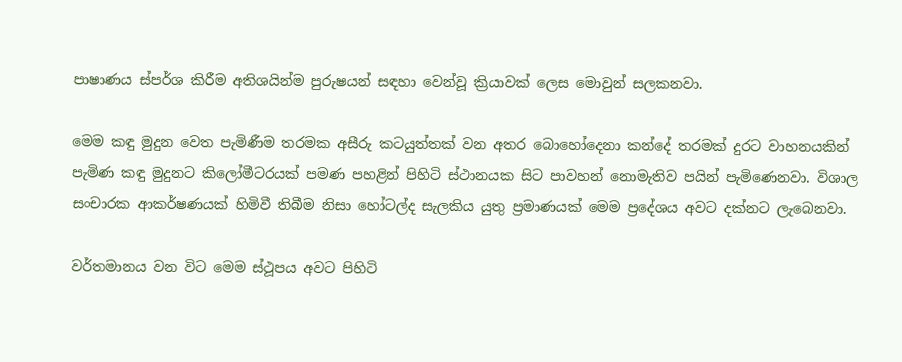පාෂාණය ස්පර්ශ කිරීම අතිශයින්ම පුරුෂයන් සඳහා වෙන්වූ ක්‍රියාවක් ලෙස මොවුන් සලකනවා.

මෙම කඳු මුදුන වෙත පැමිණීම තරමක අසීරු කටයුත්තක් වන අතර බොහෝදෙනා කන්දේ තරමක් දුරට වාහනයකින් පැමිණ කඳු මුදුනට කිලෝමීටරයක් පමණ පහළින් පිහිටි ස්ථානයක සිට පාවහන් නොමැතිව පයින් පැමිණෙනවා. විශාල සංචාරක ආකර්ෂණයක් හිමිවී තිබීම නිසා හෝටල්ද සැලකිය යුතු ප්‍රමාණයක් මෙම ප්‍රදේශය අවට දක්නට ලැබෙනවා.

වර්තමානය වන විට මෙම ස්ථූපය අවට පිහිටි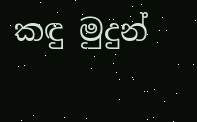කඳු මුදුන්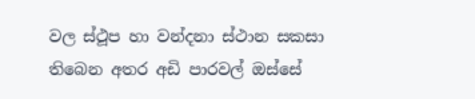වල ස්ථූප හා වන්දනා ස්ථාන සකසා තිබෙන අතර අඩි පාරවල් ඔස්සේ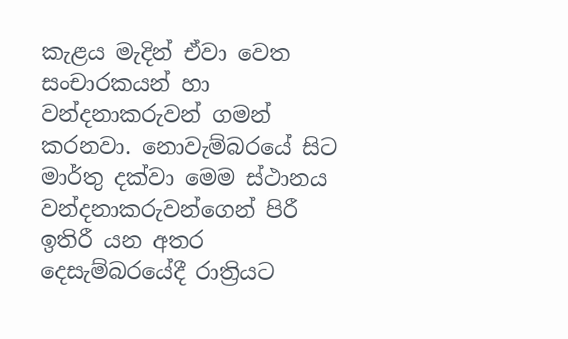කැළය මැදින් ඒවා වෙත සංචාරකයන් හා වන්දනාකරුවන් ගමන් කරනවා. නොවැම්බරයේ සිට මාර්තු දක්වා මෙම ස්ථානය වන්දනාකරුවන්ගෙන් පිරී ඉතිරී යන අතර දෙසැම්බරයේදී රාත්‍රියට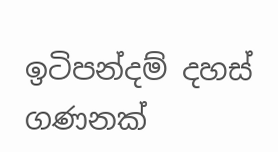ඉටිපන්දම් දහස් ගණනක්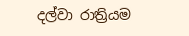දල්වා රාත්‍රියම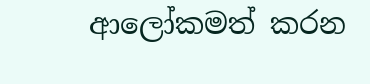ආලෝකමත් කරන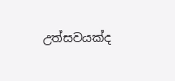උත්සවයක්ද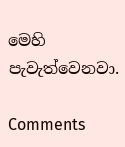මෙහි පැවැත්වෙනවා.

Comments